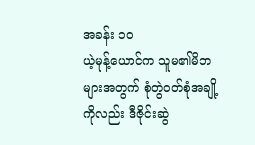အခန်း ၁၀
ယဲ့မုန့်ယောင်က သူမ၏မိဘများအတွက် စုံတွဲဝတ်စုံအချို့ကိုလည်း ဒီဇိုင်းဆွဲ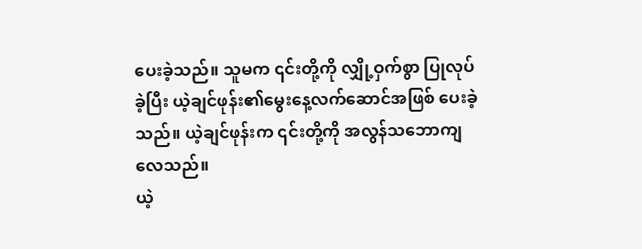ပေးခဲ့သည်။ သူမက ၎င်းတို့ကို လျှို့ဝှက်စွာ ပြုလုပ်ခဲ့ပြီး ယဲ့ချင်ဖုန်း၏မွေးနေ့လက်ဆောင်အဖြစ် ပေးခဲ့သည်။ ယဲ့ချင်ဖုန်းက ၎င်းတို့ကို အလွန်သဘောကျလေသည်။
ယဲ့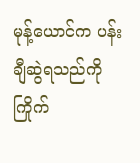မုန့်ယောင်က ပန်းချီဆွဲရသည်ကိုကြိုက်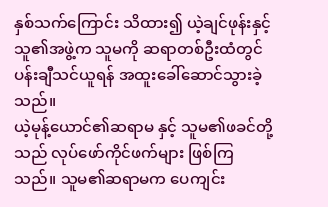နှစ်သက်ကြောင်း သိထား၍ ယဲ့ချင်ဖုန်းနှင့် သူ၏အဖွဲ့က သူမကို ဆရာတစ်ဦးထံတွင် ပန်းချီသင်ယူရန် အထူးခေါ်ဆောင်သွားခဲ့သည်။
ယဲ့မုန့်ယောင်၏ဆရာမ နှင့် သူမ၏ဖခင်တို့သည် လုပ်ဖော်ကိုင်ဖက်များ ဖြစ်ကြသည်။ သူမ၏ဆရာမက ပေကျင်း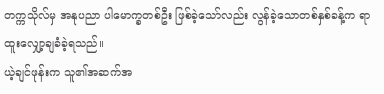တက္ကသိုလ်မှ အနုပညာ ပါမောက္ခတစ်ဦး ဖြစ်ခဲ့သော်လည်း လွန်ခဲ့သောတစ်နှစ်ခန့်က ရာထူးလျှော့ချခံခဲ့ရသည်။
ယဲ့ချင်ဖုန်းက သူ၏အဆက်အ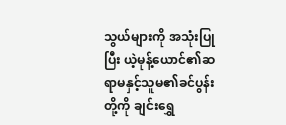သွယ်များကို အသုံးပြုပြီး ယဲ့မုန့်ယောင်၏ဆရာမနှင့်သူမ၏ခင်ပွန်းတို့ကို ချင်းရွှေ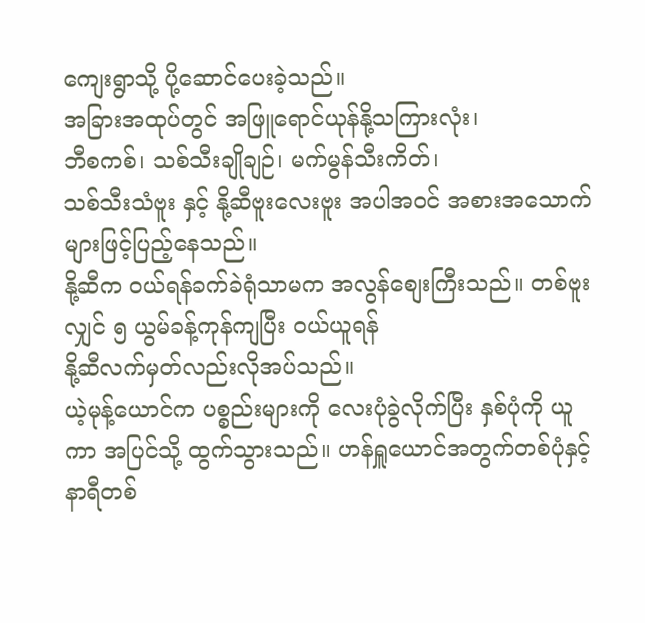ကျေးရွာသို့ ပို့ဆောင်ပေးခဲ့သည်။
အခြားအထုပ်တွင် အဖြူရောင်ယုန်နို့သကြားလုံး၊
ဘီစကစ်၊ သစ်သီးချိုချဉ်၊ မက်မွန်သီးကိတ်၊
သစ်သီးသံဗူး နှင့် နို့ဆီဗူးလေးဗူး အပါအဝင် အစားအသောက်များဖြင့်ပြည့်နေသည်။
နို့ဆီက ဝယ်ရန်ခက်ခဲရုံသာမက အလွန်စျေးကြီးသည်။ တစ်ဗူးလျှင် ၅ ယွမ်ခန့်ကုန်ကျပြီး ဝယ်ယူရန်
နို့ဆီလက်မှတ်လည်းလိုအပ်သည်။
ယဲ့မုန့်ယောင်က ပစ္စည်းများကို လေးပုံခွဲလိုက်ပြီး နှစ်ပုံကို ယူကာ အပြင်သို့ ထွက်သွားသည်။ ဟန်ရှူယောင်အတွက်တစ်ပုံနှင့် နာရီတစ်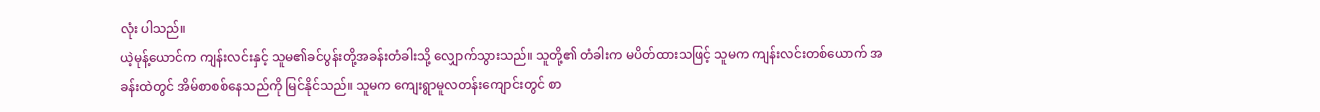လုံး ပါသည်။
ယဲ့မုန့်ယောင်က ကျန်းလင်းနှင့် သူမ၏ခင်ပွန်းတို့အခန်းတံခါးသို့ လျှောက်သွားသည်။ သူတို့၏ တံခါးက မပိတ်ထားသဖြင့် သူမက ကျန်းလင်းတစ်ယောက် အခန်းထဲတွင် အိမ်စာစစ်နေသည်ကို မြင်နိုင်သည်။ သူမက ကျေးရွာမူလတန်းကျောင်းတွင် စာ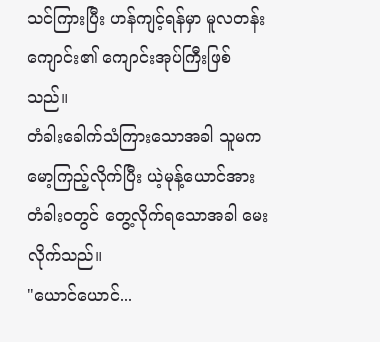သင်ကြားပြီး ဟန်ကျင့်ရန်မှာ မူလတန်းကျောင်း၏ ကျောင်းအုပ်ကြီးဖြစ်သည်။
တံခါးခေါက်သံကြားသောအခါ သူမက မော့ကြည့်လိုက်ပြီး ယဲ့မုန့်ယောင်အား တံခါးဝတွင် တွေ့လိုက်ရသောအခါ မေးလိုက်သည်။
"ယောင်ယောင်...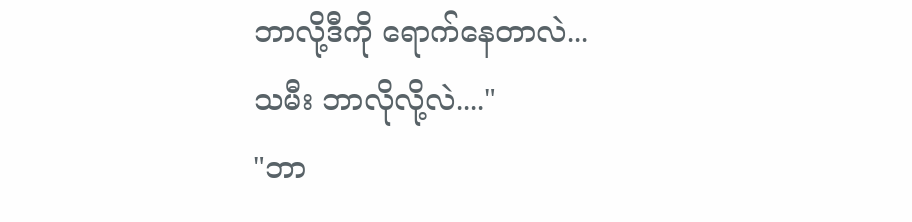ဘာလို့ဒီကို ရောက်နေတာလဲ...
သမီး ဘာလိုလို့လဲ...."
"ဘာ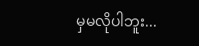မှမလိုပါဘူး...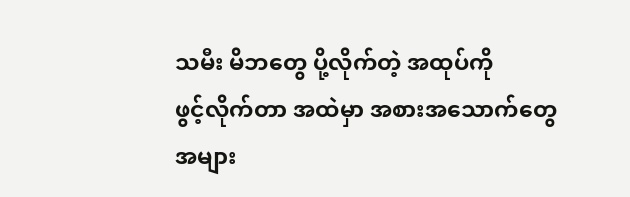သမီး မိဘတွေ ပို့လိုက်တဲ့ အထုပ်ကို
ဖွင့်လိုက်တာ အထဲမှာ အစားအသောက်တွေ
အများ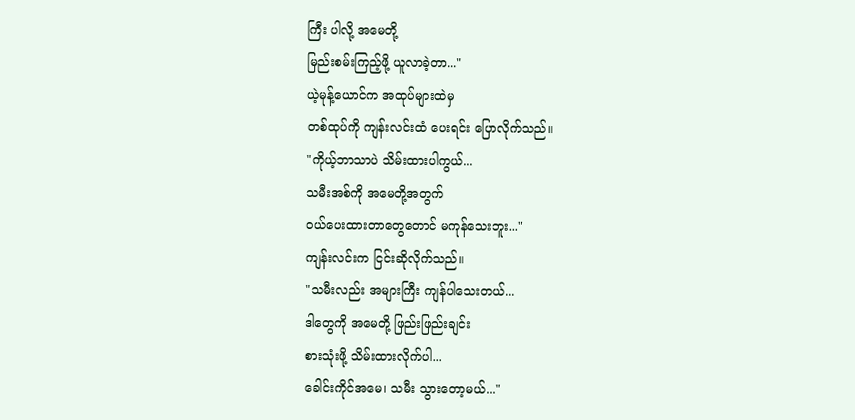ကြီး ပါလို့ အမေတို့
မြည်းစမ်းကြည့်ဖို့ ယူလာခဲ့တာ..."
ယဲ့မုန့်ယောင်က အထုပ်များထဲမှ
တစ်ထုပ်ကို ကျန်းလင်းထံ ပေးရင်း ပြောလိုက်သည်။
"ကိုယ့်ဘာသာပဲ သိမ်းထားပါကွယ်...
သမီးအစ်ကို အမေတို့အတွက်
ဝယ်ပေးထားတာတွေတောင် မကုန်သေးဘူး..."
ကျန်းလင်းက ငြင်းဆိုလိုက်သည်။
"သမီးလည်း အများကြီး ကျန်ပါသေးတယ်...
ဒါတွေကို အမေတို့ ဖြည်းဖြည်းချင်း
စားသုံးဖို့ သိမ်းထားလိုက်ပါ...
ခေါင်းကိုင်အမေ၊ သမီး သွားတော့မယ်..."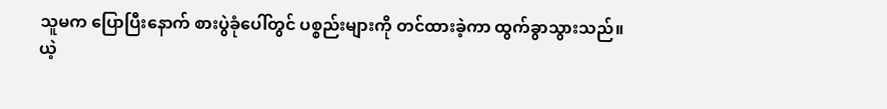သူမက ပြောပြီးနောက် စားပွဲခုံပေါ်တွင် ပစ္စည်းများကို တင်ထားခဲ့ကာ ထွက်ခွာသွားသည်။
ယဲ့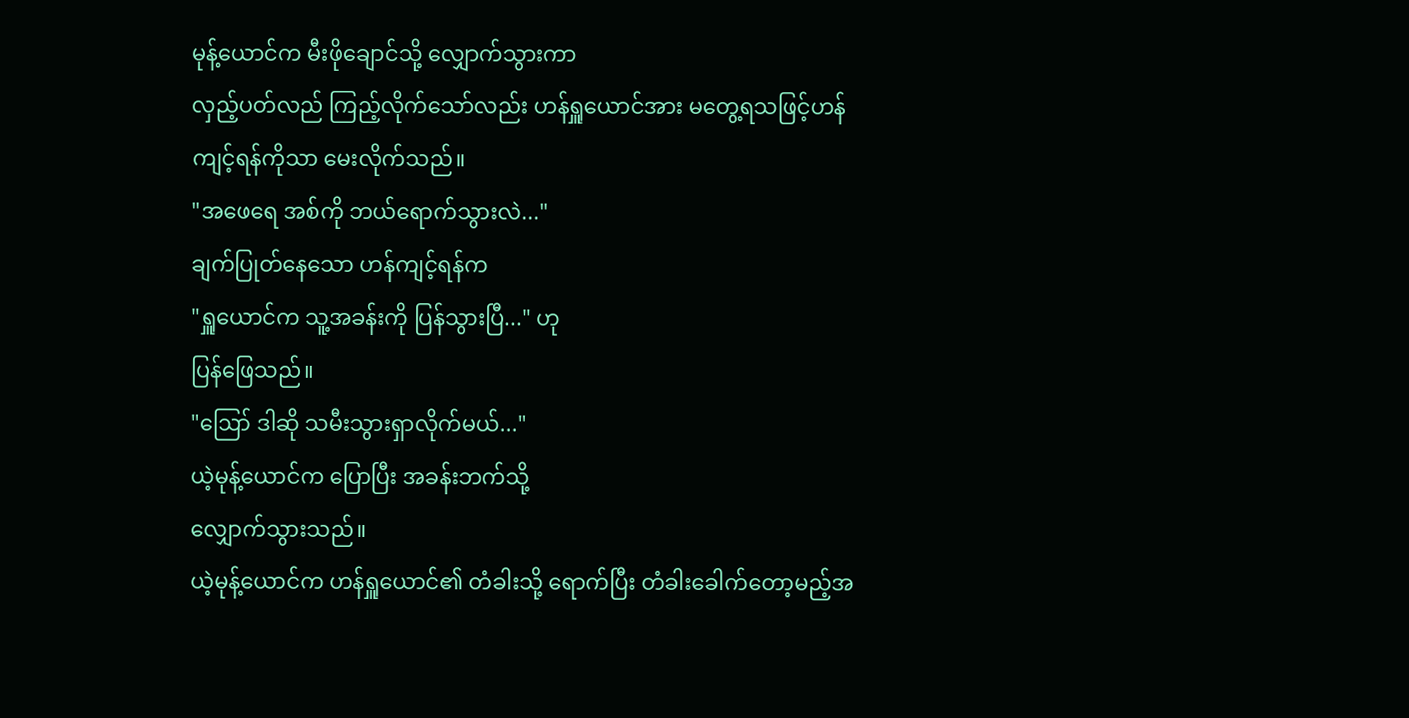မုန့်ယောင်က မီးဖိုချောင်သို့ လျှောက်သွားကာ
လှည့်ပတ်လည် ကြည့်လိုက်သော်လည်း ဟန်ရှူယောင်အား မတွေ့ရသဖြင့်ဟန်ကျင့်ရန်ကိုသာ မေးလိုက်သည်။
"အဖေရေ အစ်ကို ဘယ်ရောက်သွားလဲ..."
ချက်ပြုတ်နေသော ဟန်ကျင့်ရန်က
"ရှူယောင်က သူ့အခန်းကို ပြန်သွားပြီ..." ဟု
ပြန်ဖြေသည်။
"ဪ ဒါဆို သမီးသွားရှာလိုက်မယ်..."
ယဲ့မုန့်ယောင်က ပြောပြီး အခန်းဘက်သို့
လျှောက်သွားသည်။
ယဲ့မုန့်ယောင်က ဟန်ရှူယောင်၏ တံခါးသို့ ရောက်ပြီး တံခါးခေါက်တော့မည့်အ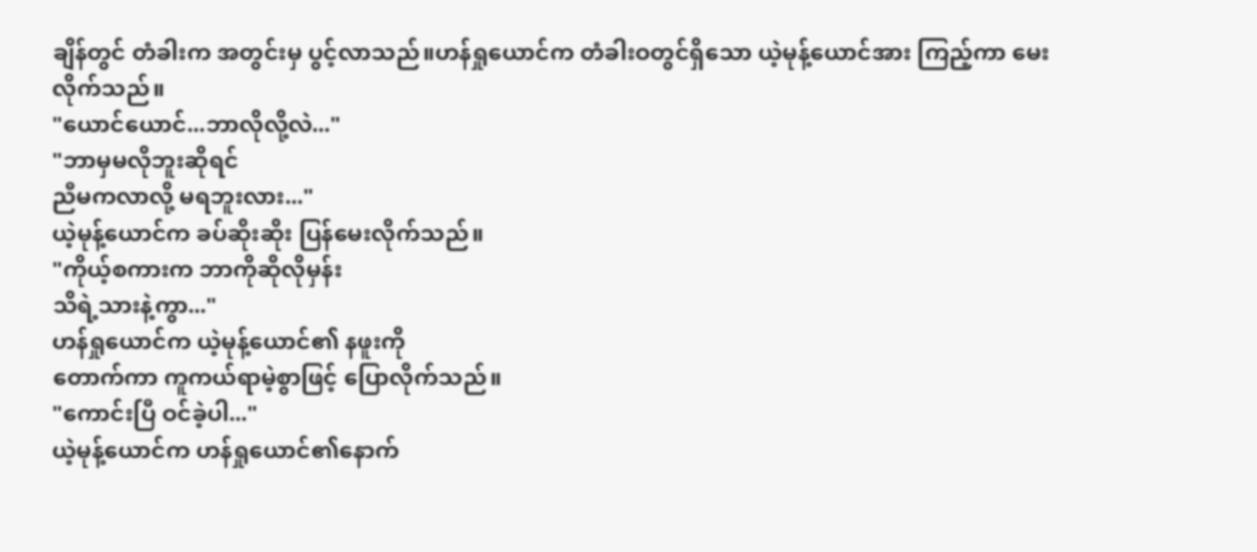ချိန်တွင် တံခါးက အတွင်းမှ ပွင့်လာသည်။ဟန်ရှုယောင်က တံခါးဝတွင်ရှိသော ယဲ့မုန့်ယောင်အား ကြည့်ကာ မေးလိုက်သည်။
"ယောင်ယောင်...ဘာလိုလို့လဲ..."
"ဘာမှမလိုဘူးဆိုရင်
ညီမကလာလို့ မရဘူးလား..."
ယဲ့မုန့်ယောင်က ခပ်ဆိုးဆိုး ပြန်မေးလိုက်သည်။
"ကိုယ့်စကားက ဘာကိုဆိုလိုမှန်း
သိရဲ့သားနဲ့ကွာ..."
ဟန်ရှုယောင်က ယဲ့မုန့်ယောင်၏ နဖူးကို
တောက်ကာ ကူကယ်ရာမဲ့စွာဖြင့် ပြောလိုက်သည်။
"ကောင်းပြီ ဝင်ခဲ့ပါ..."
ယဲ့မုန့်ယောင်က ဟန်ရှုယောင်၏နောက်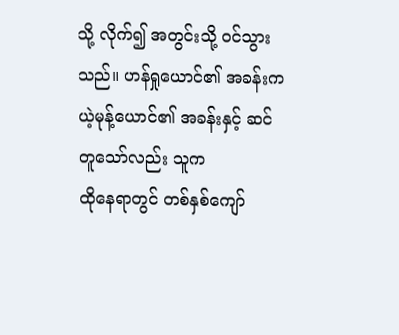သို့ လိုက်၍ အတွင်းသို့ ဝင်သွားသည်။ ဟန်ရှုယောင်၏ အခန်းကယဲ့မုန့်ယောင်၏ အခန်းနှင့် ဆင်တူသော်လည်း သူက
ထိုနေရာတွင် တစ်နှစ်ကျော်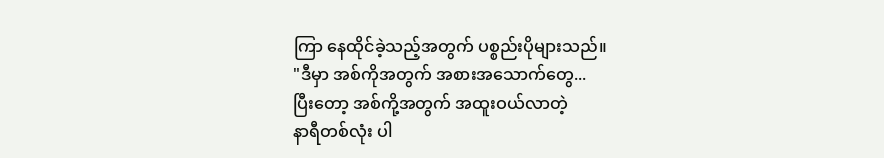ကြာ နေထိုင်ခဲ့သည့်အတွက် ပစ္စည်းပိုများသည်။
"ဒီမှာ အစ်ကိုအတွက် အစားအသောက်တွေ...
ပြီးတော့ အစ်ကို့အတွက် အထူးဝယ်လာတဲ့
နာရီတစ်လုံး ပါ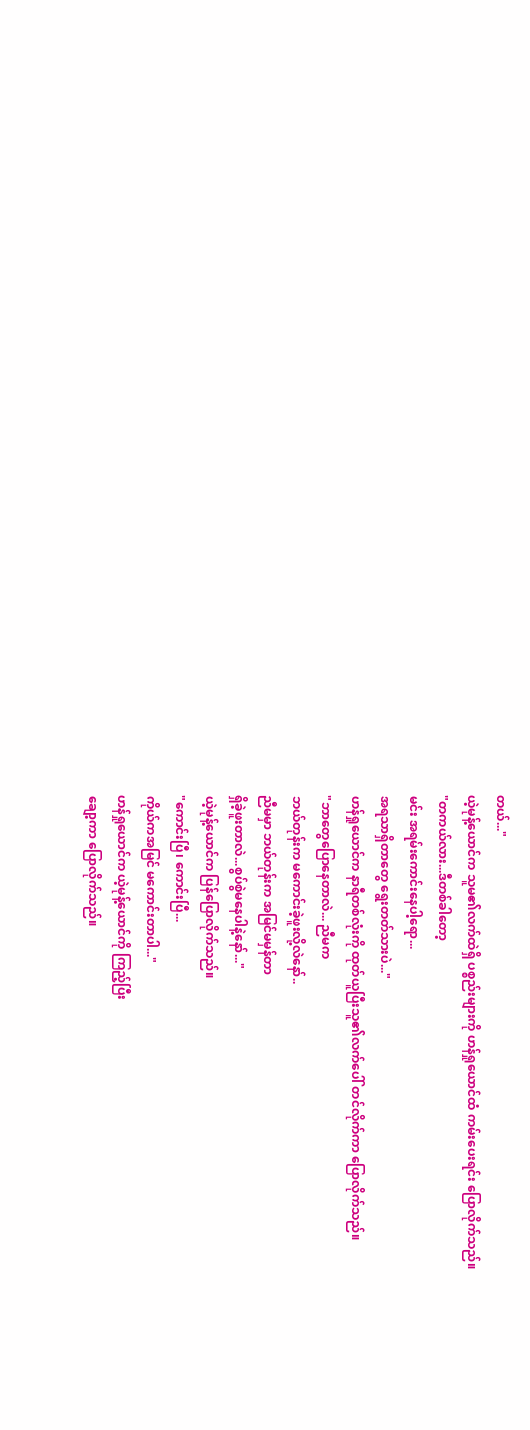တယ်..."
ယဲ့မုန့်ယောင်က သူမ၏လက်ထဲရှိ ပစ္စည်းများကို ဟန်ရှုယောင်ထံ ကမ်းပေးရင်း ပြောလိုက်သည်။
"တကယ်လား...ဒီတစ်ခါတော့
မင်း အရမ်းကောင်းနေပါ့ရော...
အရသာရှိတာတွေ ရွေးတတ်သားပဲ..."
ဟန်ရှုယောင်က နာရီတစ်လုံးကို ထုတ်ယူပြီးသူ၏လက်ပေါ် တင်လိုက်ကာ ပြောလိုက်သည်။
"ဘာတွေပြောနေတာလဲ... ညီမက
ဘယ်တုန်းက မကောင်းခဲ့ဖူးလို့လဲနော်..
ညီမမှာ ဘယ်တုန်းက အမြင်မမှန်တာ
ရှိခဲ့ဖူးတာလဲ...စွပ်စွဲမနေပါနဲ့နော်..."
ယဲ့မုန့်ယောင်က ပြန်ပြောလိုက်သည်။
"ကောင်းပြီ၊ ကောင်းပြီ...
ကိုယ်ကအမြင် မကောင်းတာပါ..."
ဟန်ရှုယောင်က ယဲ့မုန့်ယောင်ကို ကြည့်ပြီး
ချော့ကာ ပြောလိုက်သည်။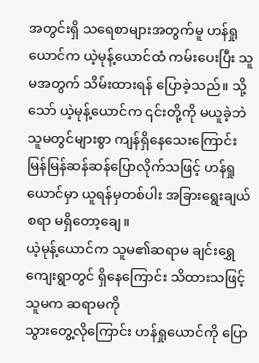အတွင်းရှိ သရေစာများအတွက်မူ ဟန်ရှုယောင်က ယဲ့မုန့်ယောင်ထံ ကမ်းပေးပြီး သူမအတွက် သိမ်းထားရန် ပြောခဲ့သည်။ သို့သော် ယဲ့မုန့်ယောင်က ၎င်းတို့ကို မယူခဲ့ဘဲ သူမတွင်များစွာ ကျန်ရှိနေသေးကြောင်း မြန်မြန်ဆန်ဆန်ပြောလိုက်သဖြင့် ဟန်ရှုယောင်မှာ ယူရန်မှတစ်ပါး အခြားရွေးချယ်စရာ မရှိတော့ချေ။
ယဲ့မုန့်ယောင်က သူမ၏ဆရာမ ချင်းရွှေကျေးရွာတွင် ရှိနေကြောင်း သိထားသဖြင့် သူမက ဆရာမကို
သွားတွေ့လိုကြောင်း ဟန်ရှုယောင်ကို ပြော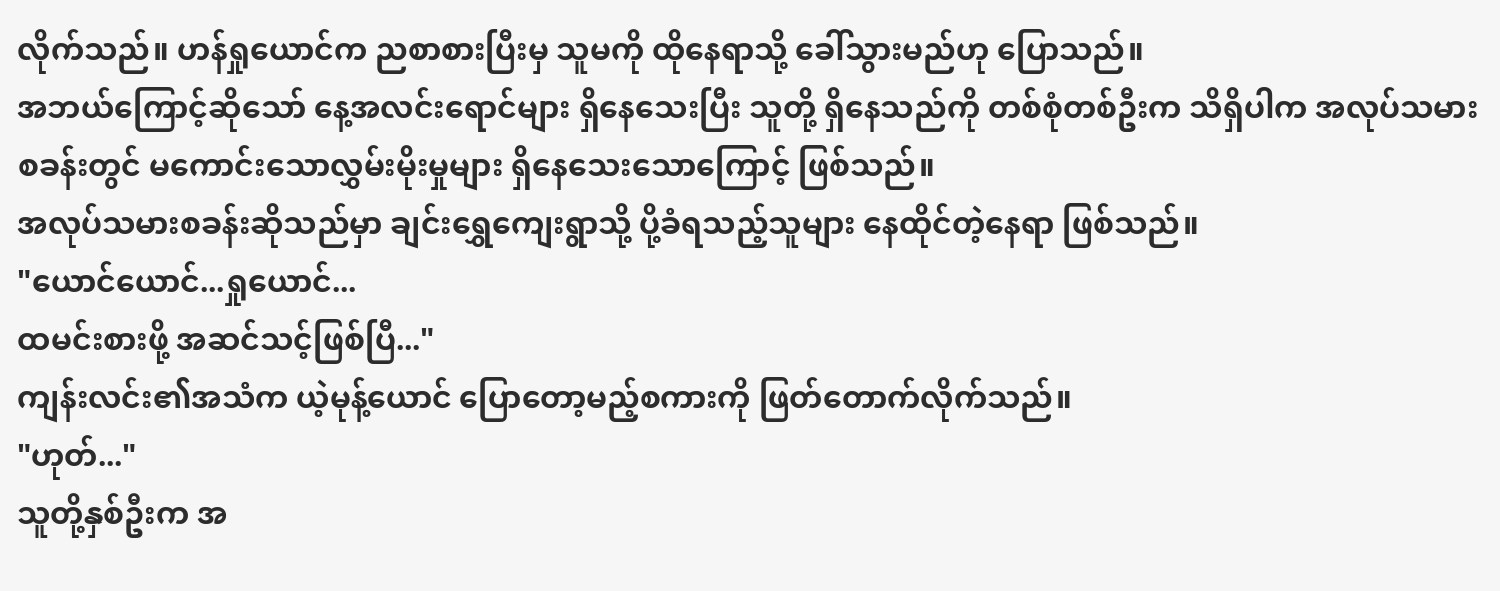လိုက်သည်။ ဟန်ရှုယောင်က ညစာစားပြီးမှ သူမကို ထိုနေရာသို့ ခေါ်သွားမည်ဟု ပြောသည်။
အဘယ်ကြောင့်ဆိုသော် နေ့အလင်းရောင်များ ရှိနေသေးပြီး သူတို့ ရှိနေသည်ကို တစ်စုံတစ်ဦးက သိရှိပါက အလုပ်သမားစခန်းတွင် မကောင်းသောလွှမ်းမိုးမှုများ ရှိနေသေးသောကြောင့် ဖြစ်သည်။
အလုပ်သမားစခန်းဆိုသည်မှာ ချင်းရွှေကျေးရွာသို့ ပို့ခံရသည့်သူများ နေထိုင်တဲ့နေရာ ဖြစ်သည်။
"ယောင်ယောင်...ရှုယောင်...
ထမင်းစားဖို့ အဆင်သင့်ဖြစ်ပြီ..."
ကျန်းလင်း၏အသံက ယဲ့မုန့်ယောင် ပြောတော့မည့်စကားကို ဖြတ်တောက်လိုက်သည်။
"ဟုတ်..."
သူတို့နှစ်ဦးက အ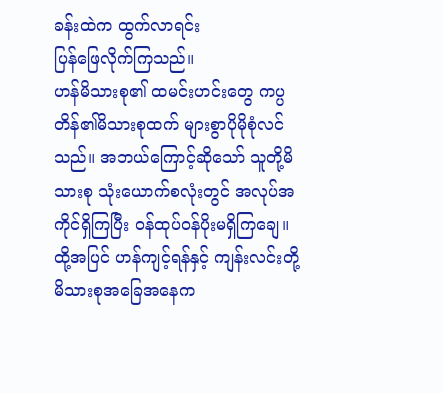ခန်းထဲက ထွက်လာရင်း
ပြန်ဖြေလိုက်ကြသည်။
ဟန်မိသားစု၏ ထမင်းဟင်းတွေ ကပ္ပတိန်၏မိသားစုထက် များစွာပိုမိုစုံလင်သည်။ အဘယ်ကြောင့်ဆိုသော် သူတို့မိသားစု သုံးယောက်စလုံးတွင် အလုပ်အကိုင်ရှိကြပြီး ဝန်ထုပ်ဝန်ပိုးမရှိကြချေ။
ထို့အပြင် ဟန်ကျင့်ရန်နှင့် ကျန်းလင်းတို့ မိသားစုအခြေအနေက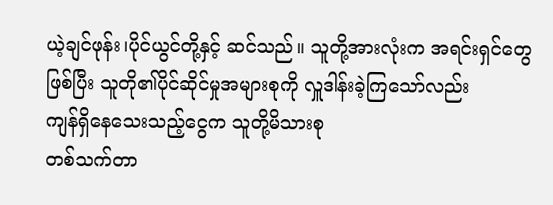ယဲ့ချင်ဖုန်း၊ပိုင်ယွင်တို့နှင့် ဆင်သည်။ သူတို့အားလုံးက အရင်းရှင်တွေဖြစ်ပြီး သူတို၏ပိုင်ဆိုင်မှုအများစုကို လှူဒါန်းခဲ့ကြသော်လည်း
ကျန်ရှိနေသေးသည့်ငွေက သူတို့မိသားစု
တစ်သက်တာ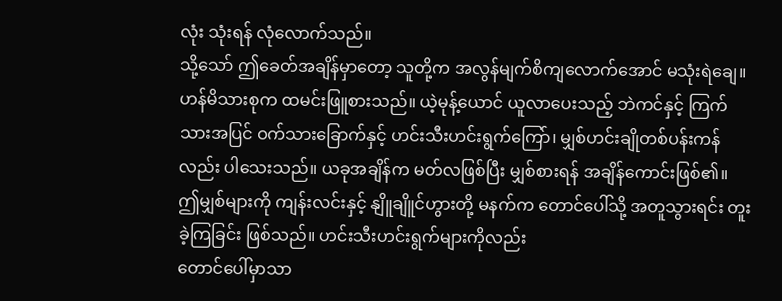လုံး သုံးရန် လုံလောက်သည်။
သို့သော် ဤခေတ်အချိန်မှာတော့ သူတို့က အလွန်မျက်စိကျလောက်အောင် မသုံးရဲချေ။ ဟန်မိသားစုက ထမင်းဖြူစားသည်။ ယဲ့မုန့်ယောင် ယူလာပေးသည့် ဘဲကင်နှင့် ကြက်သားအပြင် ဝက်သားခြောက်နှင့် ဟင်းသီးဟင်းရွက်ကြော်၊ မျှစ်ဟင်းချိုတစ်ပန်းကန်လည်း ပါသေးသည်။ ယခုအချိန်က မတ်လဖြစ်ပြီး မျှစ်စားရန် အချိန်ကောင်းဖြစ်၏။
ဤမျှစ်များကို ကျန်းလင်းနှင့် နျိူချိူင်ဟွားတို့ မနက်က တောင်ပေါ်သို့ အတူသွားရင်း တူးခဲ့ကြခြင်း ဖြစ်သည်။ ဟင်းသီးဟင်းရွက်များကိုလည်း
တောင်ပေါ်မှာသာ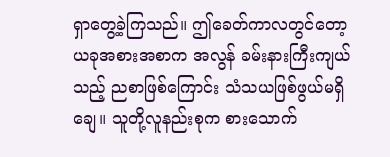ရှာတွေ့ခဲ့ကြသည်။ ဤခေတ်ကာလတွင်တော့ ယခုအစားအစာက အလွန် ခမ်းနားကြီးကျယ်သည့် ညစာဖြစ်ကြောင်း သံသယဖြစ်ဖွယ်မရှိချေ။ သူတို့လူနည်းစုက စားသောက်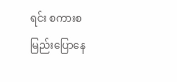ရင်း စကားစမြည်းပြောနေ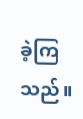ခဲ့ကြသည်။